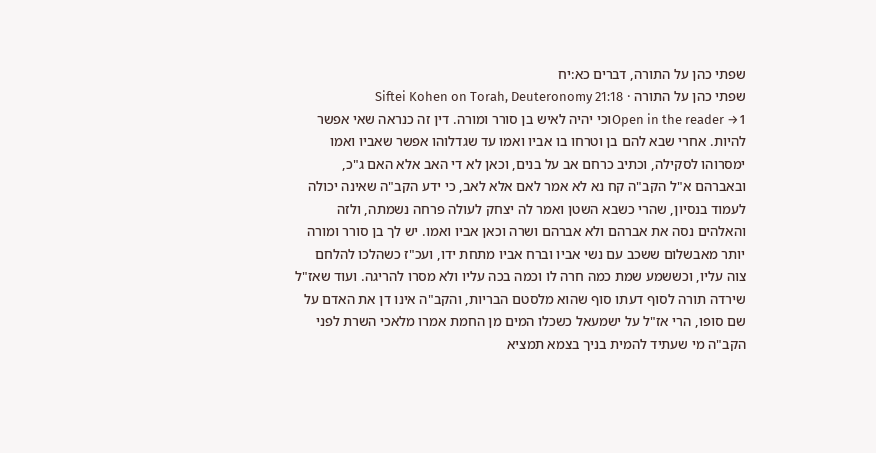שפתי כהן על התורה, דברים כא:יח
שפתי כהן על התורה · Siftei Kohen on Torah, Deuteronomy 21:18
Open in the reader →1וכי יהיה לאיש בן סורר ומורה. דין זה כנראה שאי אפשר להיות. אחרי שבא להם בן וטרחו בו אביו ואמו עד שגדלוהו אפשר שאביו ואמו ימסרוהו לסקילה, וכתיב כרחם אב על בנים, וכאן לא די האב אלא האם ג"כ, ובאברהם א"ל הקב"ה קח נא לא אמר לאם אלא לאב, כי ידע הקב"ה שאינה יכולה לעמוד בנסיון, שהרי כשבא השטן ואמר לה יצחק לעולה פרחה נשמתה, ולזה והאלהים נסה את אברהם ולא אברהם ושרה וכאן אביו ואמו. יש לך בן סורר ומורה יותר מאבשלום ששכב עם נשי אביו וברח אביו מתחת ידו, ועכ"ז כשהלכו להלחם צוה עליו, וכששמע שמת כמה חרה לו וכמה בכה עליו ולא מסרו להריגה. ועוד שאז"ל שירדה תורה לסוף דעתו סוף שהוא מלסטם הבריות, והקב"ה אינו דן את האדם על שם סופו, הרי אז"ל על ישמעאל כשכלו המים מן החמת אמרו מלאכי השרת לפני הקב"ה מי שעתיד להמית בניך בצמא תמציא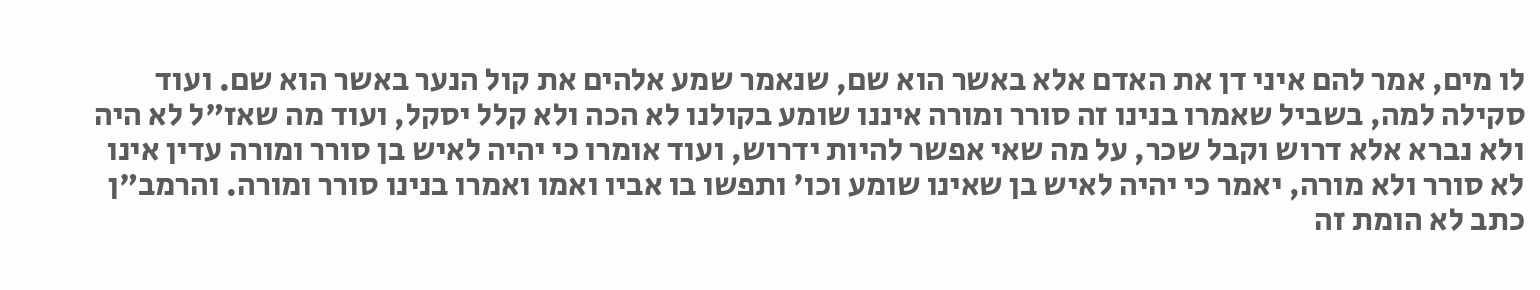לו מים, אמר להם איני דן את האדם אלא באשר הוא שם, שנאמר שמע אלהים את קול הנער באשר הוא שם. ועוד סקילה למה, בשביל שאמרו בנינו זה סורר ומורה איננו שומע בקולנו לא הכה ולא קלל יסקל, ועוד מה שאז"ל לא היה ולא נברא אלא דרוש וקבל שכר, על מה שאי אפשר להיות ידרוש, ועוד אומרו כי יהיה לאיש בן סורר ומורה עדין אינו לא סורר ולא מורה, יאמר כי יהיה לאיש בן שאינו שומע וכו' ותפשו בו אביו ואמו ואמרו בנינו סורר ומורה. והרמב"ן כתב לא הומת זה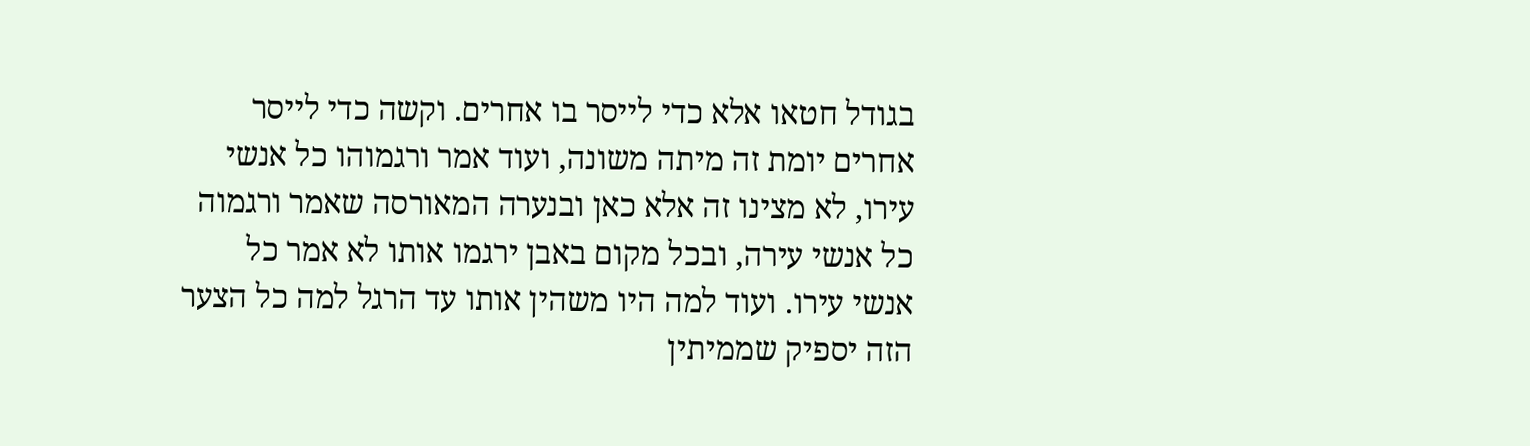בגודל חטאו אלא כדי לייסר בו אחרים. וקשה כדי לייסר אחרים יומת זה מיתה משונה, ועוד אמר ורגמוהו כל אנשי עירו, לא מצינו זה אלא כאן ובנערה המאורסה שאמר ורגמוה כל אנשי עירה, ובכל מקום באבן ירגמו אותו לא אמר כל אנשי עירו. ועוד למה היו משהין אותו עד הרגל למה כל הצער הזה יספיק שממיתין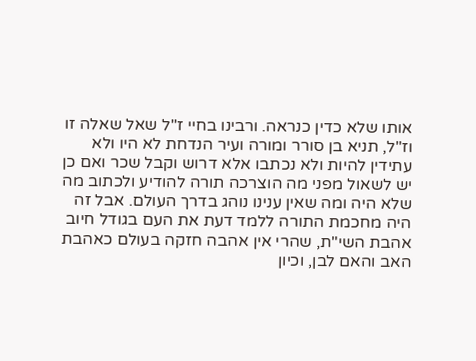אותו שלא כדין כנראה. ורבינו בחיי ז"ל שאל שאלה זו וז"ל, תניא בן סורר ומורה ועיר הנדחת לא היו ולא עתידין להיות ולא נכתבו אלא דרוש וקבל שכר ואם כן יש לשאול מפני מה הוצרכה תורה להודיע ולכתוב מה שלא היה ומה שאין ענינו נוהג בדרך העולם. אבל זה היה מחכמת התורה ללמד דעת את העם בגודל חיוב אהבת השי"ת, שהרי אין אהבה חזקה בעולם כאהבת האב והאם לבן, וכיון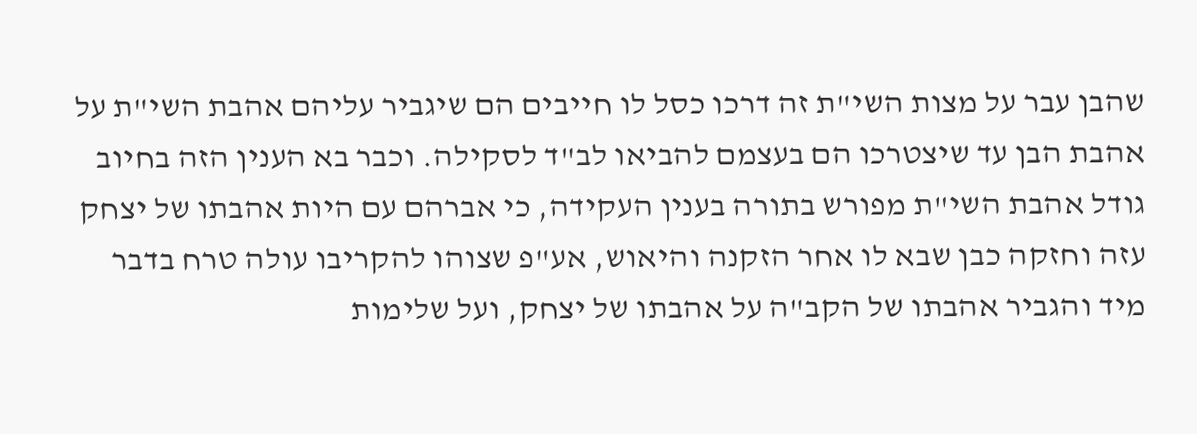שהבן עבר על מצות השי"ת זה דרכו כסל לו חייבים הם שיגביר עליהם אהבת השי"ת על אהבת הבן עד שיצטרכו הם בעצמם להביאו לב"ד לסקילה. וכבר בא הענין הזה בחיוב גודל אהבת השי"ת מפורש בתורה בענין העקידה, כי אברהם עם היות אהבתו של יצחק עזה וחזקה כבן שבא לו אחר הזקנה והיאוש, אע"פ שצוהו להקריבו עולה טרח בדבר מיד והגביר אהבתו של הקב"ה על אהבתו של יצחק, ועל שלימות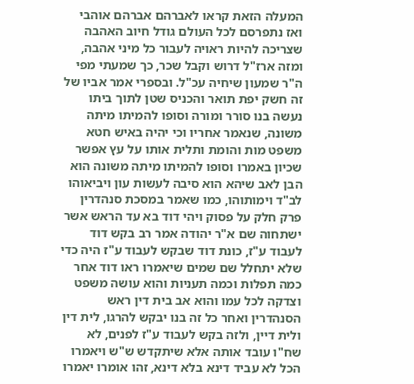המעלה הזאת קראו לאברהם אברהם אוהבי ואז נתפרסם לכל העולם גודל חיוב האהבה שצריכה להיות ראויה לעבור כל מיני אהבה, ומזה ארז"ל דרוש וקבל שכר, כך שמעתי מפי ה"ר שמעון שיחיה עכ"ל. ובספרי אמר אביו של זה חשק יפת תואר והכניס שטן לתוך ביתו נעשה בנו סורר ומורה וסופו להמיתו מיתה משונה, שנאמר אחריו וכי יהיה באיש חטא משפט מות והומת ותלית אותו על עץ אפשר שכיון באמרו וסופו להמיתו מיתה משונה הוא הבן לאב שיהא הוא סיבה לעשות עון ויביאוהו לב"ד וימותוהו, כמו שאמר במסכת סנהדרין פרק חלק על פסוק ויהי דוד בא עד הראש אשר ישתחוה שם א"ר יהודה אמר רב בקש דוד לעבוד ע"ז, כונת דוד שבקש לעבוד ע"ז היה כדי שלא יתחלל שם שמים שיאמרו ראו דוד אחר כמה תפלות וכמה תעניות והוא עושה משפט וצדקה לכל עמו והוא אב בית דין ראש הסנהדרין ואחר כל זה בנו יבקש להרגו, לית דין ולית דיין, ולזה בקש לעבוד ע"ז לפנים, לא שח"ו עובד אותה אלא שיתקדש ש"ש ויאמרו הכל לא עביד דינא בלא דינא, זהו אומרו יאמרו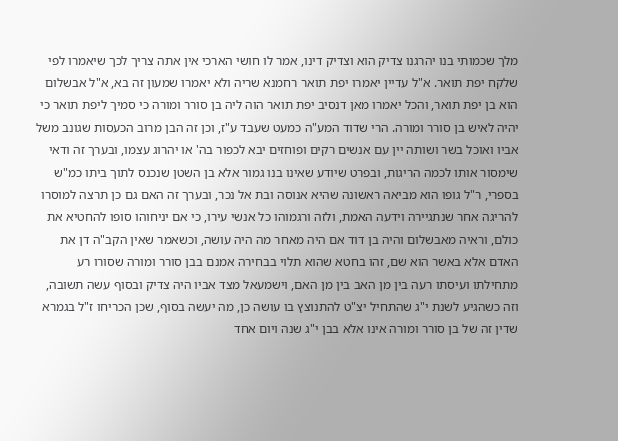מלך שכמותי בנו יהרגנו צדיק הוא וצדיק דינו, אמר לו חושי הארכי אין אתה צריך לכך שיאמרו לפי שלקח יפת תואר. א"ל עדיין יאמרו יפת תואר רחמנא שריה ולא יאמרו שמעון זה בא, א"ל אבשלום הוא בן יפת תואר, והכל יאמרו מאן דנסיב יפת תואר הוה ליה בן סורר ומורה כי סמיך ליפת תואר כי יהיה לאיש בן סורר ומורה. הרי שדוד המע"ה כמעט שעבד ע"ז, וכן זה הבן מרוב הכעסות שגונב משל אביו ואוכל בשר ושותה יין עם אנשים רקים ופוחזים יבא לכפור בה' או יהרוג עצמו, ובערך זה ודאי שימסור אותו לכמה הריגות, ובפרט שיודע שאינו בנו גמור אלא בן השטן שנכנס לתוך ביתו כמ"ש בספרי, ר"ל גופו הוא מביאה ראשונה שהיא אנוסה ובת אל נכר, ובערך זה האם גם כן תרצה למוסרו להריגה אחר שנתגיירה וידעה האמת, ולזה ורגמוהו כל אנשי עירו, כי אם יניחוהו סופו להחטיא את כולם, וראיה מאבשלום והיה בן דוד אם היה מאחר מה היה עושה, וכשאמר שאין הקב"ה דן את האדם אלא באשר הוא שם, זהו בחטא שהוא תלוי בבחירה אמנם בבן סורר ומורה שסורו רע מתחילתו ועיסתו רעה בין מן האב בין מן האם, וישמעאל מצד אביו היה צדיק ובסוף עשה תשובה, וזה כשהגיע לשנת י"ג שהתחיל יצ"ט להתנוצץ בו עושה כן, מה יעשה בסוף, שכן הכריחו ז"ל בגמרא שדין זה של בן סורר ומורה אינו אלא בבן י"ג שנה ויום אחד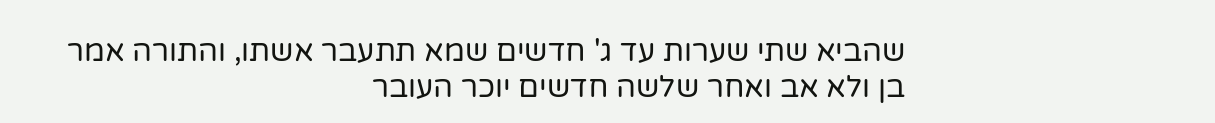שהביא שתי שערות עד ג' חדשים שמא תתעבר אשתו, והתורה אמר בן ולא אב ואחר שלשה חדשים יוכר העובר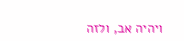ויהיה אב, ולזה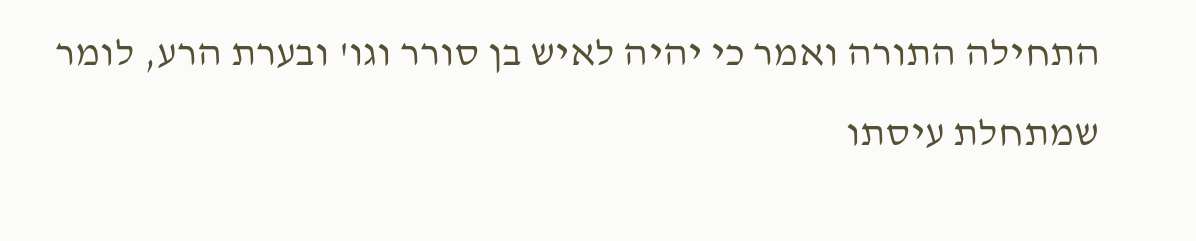התחילה התורה ואמר כי יהיה לאיש בן סורר וגו' ובערת הרע, לומר שמתחלת עיסתו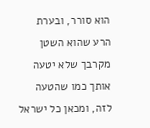הוא סורר, ובערת הרע שהוא השטן מקרבך שלא יטעה אותך כמו שהטעה לזה, ומכאן כל ישראל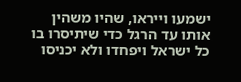ישמעו וייראו, שהיו משהין אותו עד הרגל כדי שיתיסרו בו כל ישראל ויפחדו ולא יכניסו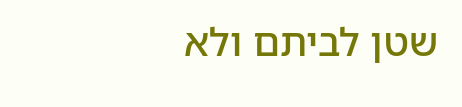שטן לביתם ולא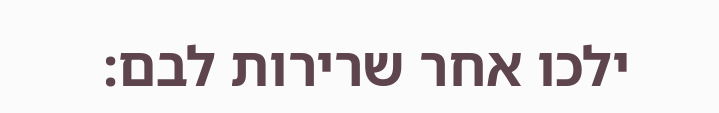ילכו אחר שרירות לבם: